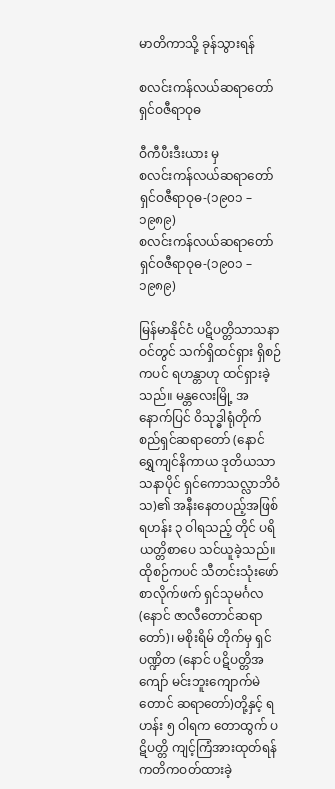မာတိကာသို့ ခုန်သွားရန်

စလင်းကန်လယ်ဆရာတော် ရှင်ဝဇီရာဝုဓ

ဝီကီပီးဒီးယား မှ
စလင်းကန်လယ်ဆရာတော် ရှင်ဝဇီရာဝုဓ-(၁၉၀၁ – ၁၉၈၉)
စလင်းကန်လယ်ဆရာတော် ရှင်ဝဇီရာဝုဓ-(၁၉၀၁ – ၁၉၈၉)

မြန်မာနိုင်ငံ ပဋိပတ္တိသာသနာဝင်တွင် သက်ရှိထင်ရှား ရှိစဉ်ကပင် ရဟန္တာဟု ထင်ရှားခဲ့သည်။ မန္တလေးမြို့ အနောက်ပြင် ဝိသုဒ္ဓါရုံတိုက် စည်ရှင်ဆရာတော် (နောင် ရွှေကျင်နိကာယ ဒုတိယသာသနာပိုင် ရှင်ကောသလ္လာဘိဝံသ)၏ အနီးနေတပည့်အဖြစ် ရဟန်း ၃ ဝါရသည့် တိုင် ပရိယတ္တိစာပေ သင်ယူခဲ့သည်။ ထိုစဉ်ကပင် သီတင်းသုံးဖော် စာလိုက်ဖက် ရှင်သုမင်္ဂလ (နောင် ဇာလီတောင်ဆရာတော်)၊ မစိုးရိမ် တိုက်မှ ရှင်ပဏ္ဍိတ (နောင် ပဋိပတ္တိအကျော် မင်းဘူးကျောက်မဲတောင် ဆရာတော်)တို့နှင့် ရဟန်း ၅ ဝါရက တောထွက် ပဋိပတ္တိ ကျင့်ကြံအားထုတ်ရန် ကတိကဝတ်ထားခဲ့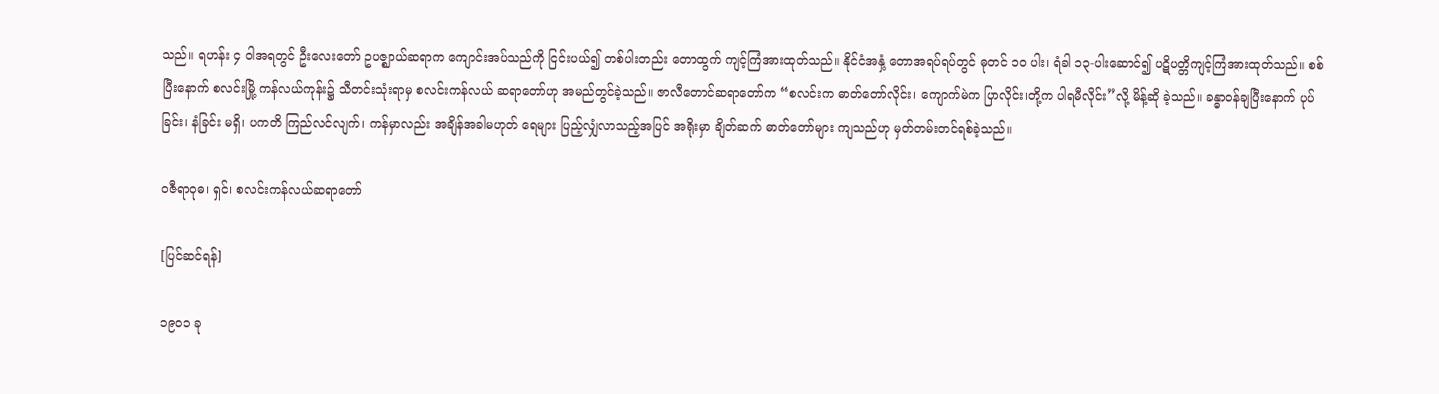သည်။ ရဟန်း ၄ ဝါအရတွင် ဦးလေးတော် ဥပဇ္ဈာယ်ဆရာက ကျောင်းအပ်သည်ကို ငြင်းပယ်၍ တစ်ပါးတည်း တောထွက် ကျင့်ကြံအားထုတ်သည်။ နိုင်ငံအနှံ့ တောအရပ်ရပ်တွင် ဓုတင် ၁၀ ပါး၊ ရံခါ ၁၃-ပါးဆောင်၍ ပဋိပတ္တိကျင့်ကြံအားထုတ်သည်။ စစ်ပြီးနောက် စလင်းမြို့ ကန်လယ်ကုန်း၌ သီတင်းသုံးရာမှ စလင်းကန်လယ် ဆရာတော်ဟု အမည်တွင်ခဲ့သည်။ ဇာလီတောင်ဆရာတော်က “စလင်းက ဓာတ်တော်လိုင်း၊ ကျောက်မဲက ပြာလိုင်း၊တို့က ပါရမီလိုင်း”လို့ မိန့်ဆို ခဲ့သည်။ ခန္ဓာဝန်ချပြီးနောက် ပုပ်ခြင်း၊ နံခြင်း မရှိ၊ ပကတိ ကြည်လင်လျက်၊ ကန်မှာလည်း အချိန်အခါမဟုတ် ရေများ ပြည့်လျှံလာသည့်အပြင် အရိုးမှာ ချိတ်ဆက် ဓာတ်တော်များ ကျသည်ဟု မှတ်တမ်းတင်ရစ်ခဲ့သည်။

ဝဇီရာဝုဓ၊ ရှင်၊ စလင်းကန်လယ်ဆရာတော်

[ပြင်ဆင်ရန်]

၁၉၀၁ ခု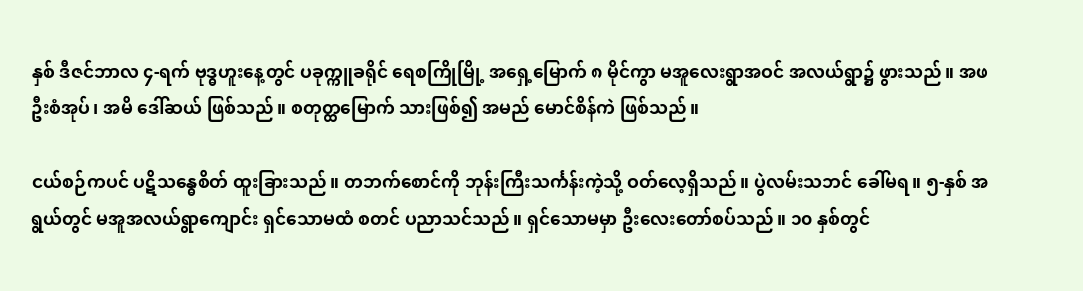နှစ် ဒီဇင်ဘာလ ၄-ရက် ဗုဒ္ဓဟူးနေ့တွင် ပခုက္ကူခရိုင် ရေစကြိုမြို့ အရှေ့မြောက် ၈ မိုင်ကွာ မအူလေးရွာအဝင် အလယ်ရွာ၌ ဖွားသည်။ အဖ ဦးစံအုပ်၊ အမိ ဒေါ်ဆယ် ဖြစ်သည်။ စတုတ္ထမြောက် သားဖြစ်၍ အမည် မောင်စိန်ကဲ ဖြစ်သည်။

ငယ်စဉ်ကပင် ပဋိသန္ဓေစိတ် ထူးခြားသည်။ တဘက်စောင်ကို ဘုန်းကြီးသင်္ကန်းကဲ့သို့ ဝတ်လေ့ရှိသည်။ ပွဲလမ်းသဘင် ခေါ်မရ။ ၅-နှစ် အရွယ်တွင် မအူအလယ်ရွာကျောင်း ရှင်သောမထံ စတင် ပညာသင်သည်။ ရှင်သောမမှာ ဦးလေးတော်စပ်သည်။ ၁၀ နှစ်တွင်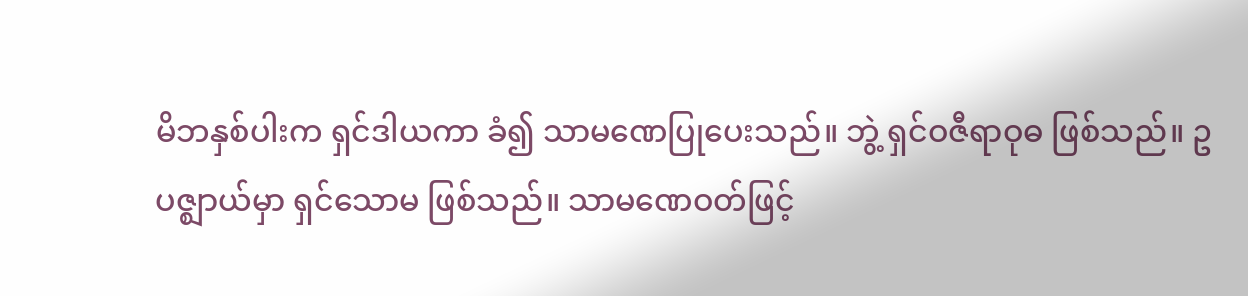မိဘနှစ်ပါးက ရှင်ဒါယကာ ခံ၍ သာမဏေပြုပေးသည်။ ဘွဲ့ ရှင်ဝဇီရာဝုဓ ဖြစ်သည်။ ဥပဇ္ဈာယ်မှာ ရှင်သောမ ဖြစ်သည်။ သာမဏေဝတ်ဖြင့်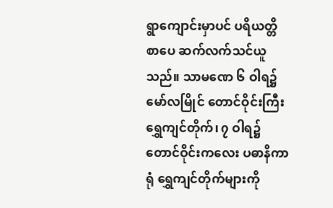ရွာကျောင်းမှာပင် ပရိယတ္တိ စာပေ ဆက်လက်သင်ယူသည်။ သာမဏေ ၆ ဝါရ၌ မော်လမြိုင် တောင်ဝိုင်းကြီး ရွှေကျင်တိုက်၊ ၇ ဝါရ၌ တောင်ဝိုင်းကလေး ပဓာနိကာရုံ ရွှေကျင်တိုက်များကို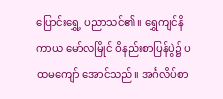ပြောင်းရွှေ့ ပညာသင်၏။ ရွှေကျင်နိကာယ မော်လမြိုင် ဝိနည်းစာပြန်ပွဲ၌ ပထမကျော် အောင်သည်။ အင်္ဂလိပ်စာ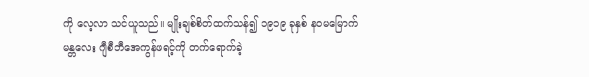ကို လေ့လာ သင်ယူသည်။ မျိုးချစ်စိတ်ထက်သန်၍ ၁၉၁၉ ခုနှစ် နဝမမြောက် မန္တလေး ဂျီစီဘီအေကွန်ဖရင့်ကို တက်ရောက်ခဲ့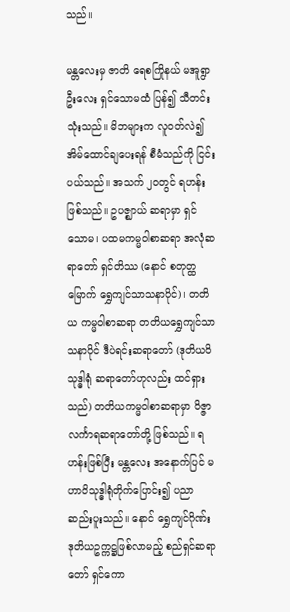သည်။

မန္တလေးမှ ဇာတိ ရေစကြိုနယ် မအူရွာ ဦးလေး ရှင်သောမထံ ပြန်၍ သီတင်းသုံးသည်။ မိဘများက လူဝတ်လဲ၍ အိမ်ထောင်ချပေးရန် စီမံသည်ကို ငြင်းပယ်သည်။ အသက် ၂၀တွင် ရဟန်းဖြစ်သည်။ ဥပဇ္ဈာယ် ဆရာမှာ ရှင်သောမ၊ ပထမကမ္မဝါစာဆရာ အလုံဆရာတော် ရှင်တိဿ (နောင် စတုတ္ထမြောက် ရွှေကျင်သာသနာပိုင်)၊ တတိယ ကမ္မဝါစာဆရာ တတိယရွှေကျင်သာသနာပိုင် ဒီပဲရင်းဆရာတော် (ဒုတိယဝိသုဒ္ဓါရုံ ဆရာတော်ဟုလည်း ထင်ရှားသည်) တတိယကမ္မဝါစာဆရာမှာ ဝိဇ္ဇာ လင်္ကာရဆရာတော်တို့ ဖြစ်သည်။ ရဟန်းဖြစ်ပြီး မန္တလေး အနောက်ပြင် မဟာဝိသုဒ္ဓါရုံတိုက်ပြောင်း၍ ပညာဆည်းပူးသည်။ နောင် ရွှေကျင်ဂိုဏ်း ဒုတိယဥက္ကဋ္ဌဖြစ်လာမည့် စည်ရှင်ဆရာတော် ရှင်ကော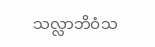သလ္လာဘိဝံသ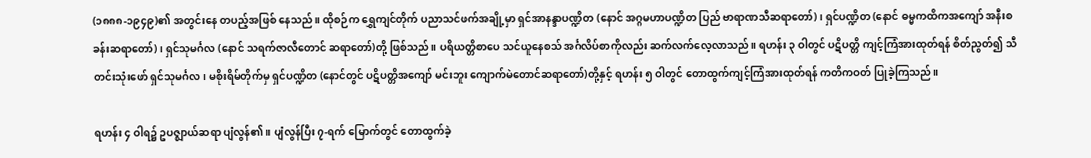(၁၈၈၈-၁၉၄၉)၏ အတွင်းနေ တပည့်အဖြစ် နေသည်။ ထိုစဉ်က ရွှေကျင်တိုက် ပညာသင်ဖက်အချို့မှာ ရှင်အာနန္ဒာပဏ္ဍိတ (နောင် အဂ္ဂမဟာပဏ္ဍိတ ပြည် ဗာရာဏသီဆရာတော်)၊ ရှင်ပဏ္ဍိတ (နောင် ဓမ္မကထိကအကျော် အနီးစခန်းဆရာတော်)၊ ရှင်သုမင်္ဂလ (နောင် သရက်ဇာလီတောင် ဆရာတော်)တို့ ဖြစ်သည်။ ပရိယတ္တိစာပေ သင်ယူနေစသ် အင်္ဂလိပ်စာကိုလည်း ဆက်လက်လေ့လာသည်။ ရဟန်း ၃ ဝါတွင် ပဋိပတ္တိ ကျင့်ကြံအားထုတ်ရန် စိတ်ညွတ်၍ သီတင်းသုံးဖော် ရှင်သုမင်္ဂလ၊ မစိုးရိမ်တိုက်မှ ရှင်ပဏ္ဍိတ (နောင်တွင် ပဋိပတ္တိအကျော် မင်းဘူး ကျောက်မဲတောင်ဆရာတော်)တို့နှင့် ရဟန်း ၅ ဝါတွင် တောထွက်ကျင့်ကြံအားထုတ်ရန် ကတိကဝတ် ပြုခဲ့ကြသည်။

ရဟန်း ၄ ဝါရ၌ ဥပဇ္ဈာယ်ဆရာ ပျံလွန်၏။ ပျံလွန်ပြီး ၇-ရက် မြောက်တွင် တောထွက်ခဲ့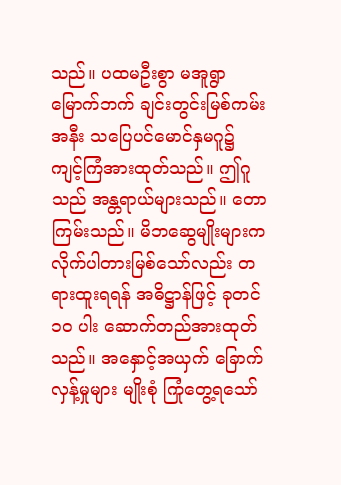သည်။ ပထမဦးစွာ မအူရွာ မြောက်ဘက် ချင်းတွင်းမြစ်ကမ်းအနီး သပြေပင်မောင်နှမဂူ၌ ကျင့်ကြံအားထုတ်သည်။ ဤဂူသည် အန္တရာယ်များသည်။ တောကြမ်းသည်။ မိဘဆွေမျိုးများက လိုက်ပါတားမြစ်သော်လည်း တရားထူးရရန် အဓိဋ္ဌာန်ဖြင့် ခုတင် ၁၀ ပါး ဆောက်တည်အားထုတ်သည်။ အနှောင့်အယှက် ခြောက်လှန့်မှုများ မျိုးစုံ ကြုံတွေ့ရသော်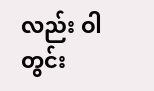လည်း ဝါတွင်း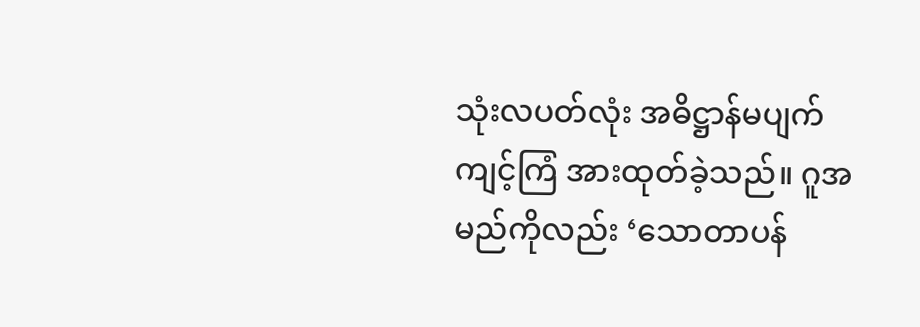သုံးလပတ်လုံး အဓိဋ္ဌာန်မပျက် ကျင့်ကြံ အားထုတ်ခဲ့သည်။ ဂူအမည်ကိုလည်း ‘သောတာပန်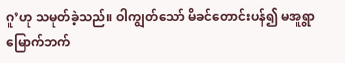ဂူ’ဟု သမုတ်ခဲ့သည်။ ဝါကျွတ်သော် မိခင်တောင်းပန်၍ မအူရွာမြောက်ဘက်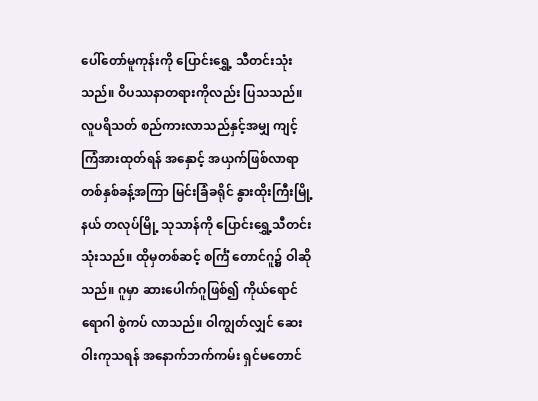ပေါ်တော်မူကုန်းကို ပြောင်းရွှေ့ သီတင်းသုံးသည်။ ဝိပဿနာတရားကိုလည်း ပြသသည်။ လူပရိသတ် စည်ကားလာသည်နှင့်အမျှ ကျင့်ကြံအားထုတ်ရန် အနှောင့် အယှက်ဖြစ်လာရာ တစ်နှစ်ခန့်အကြာ မြင်းခြံခရိုင် နွားထိုးကြီးမြို့နယ် တလုပ်မြို့ သုသာန်ကို ပြောင်းရွှေ့သီတင်းသုံးသည်။ ထိုမှတစ်ဆင့် စင်္ကြံ တောင်ဂူ၌ ဝါဆိုသည်။ ဂူမှာ ဆားပေါက်ဂူဖြစ်၍ ကိုယ်ရောင်ရောဂါ စွဲကပ် လာသည်။ ဝါကျွတ်လျှင် ဆေးဝါးကုသရန် အနောက်ဘက်ကမ်း ရှင်မတောင်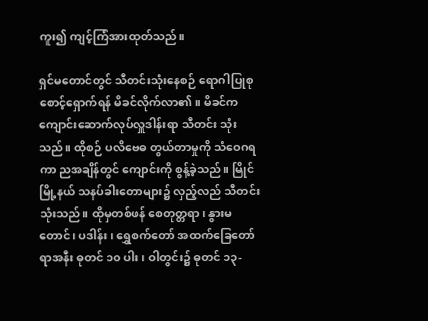ကူး၍ ကျင့်ကြံအားထုတ်သည်။

ရှင်မတောင်တွင် သီတင်းသုံးနေစဉ် ရောဂါပြုစုစောင့်ရှောက်ရန် မိခင်လိုက်လာ၏။ မိခင်က ကျောင်းဆောက်လုပ်လှူဒါန်းရာ သီတင်း သုံးသည်။ ထိုစဉ် ပလိဗေဓ တွယ်တာမှုကို သံဝေဂရကာ ညအချိန်တွင် ကျောင်းကို စွန့်ခဲ့သည်။ မြိုင်မြို့နယ် သနပ်ခါးတောများ၌ လှည့်လည် သီတင်းသုံးသည်။ ထိုမှတစ်ဖန် စေတုတ္တရာ၊ နွားမတောင်၊ ပဒါန်း၊ ရွှေစက်တော် အထက်ခြေတော်ရာအနီး ဓုတင် ၁၀ ပါး၊ ဝါတွင်း၌ ဓုတင် ၁၃-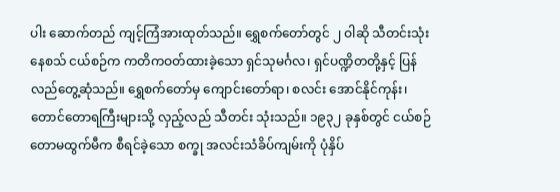ပါး ဆောက်တည် ကျင့်ကြံအားထုတ်သည်။ ရွှေစက်တော်တွင် ၂ ဝါဆို သီတင်းသုံးနေစသ် ငယ်စဉ်က ကတိကဝတ်ထားခဲ့သော ရှင်သုမင်္ဂလ၊ ရှင်ပဏ္ဍိတတို့နှင့် ပြန်လည်တွေ့ဆုံသည်။ ရွှေစက်တော်မှ ကျောင်းတော်ရာ၊ စလင်း အောင်နိုင်ကုန်း၊ တောင်တောရကြီးများသို့ လှည့်လည် သီတင်း သုံးသည်။ ၁၉၃၂ ခုနှစ်တွင် ငယ်စဉ် တောမထွက်မီက စီရင်ခဲ့သော စက္ခု အလင်းသံခိပ်ကျမ်းကို ပုံနှိပ်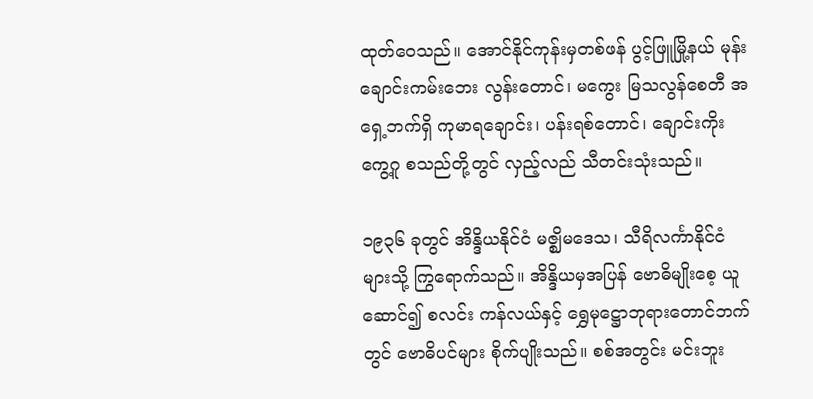ထုတ်ဝေသည်။ အောင်နိုင်ကုန်းမှတစ်ဖန် ပွင့်ဖြူမြို့နယ် မုန်းချောင်းကမ်းဘေး လွန်းတောင်၊ မကွေး မြသလွန်စေတီ အရှေ့ဘက်ရှိ ကုမာရချောင်း၊ ပန်းရစ်တောင်၊ ချောင်းကိုးကွေ့ဂူ စသည်တို့တွင် လှည့်လည် သီတင်းသုံးသည်။

၁၉၃၆ ခုတွင် အိန္ဒိယနိုင်ငံ မဇ္ဈိမဒေသ၊ သီရိလင်္ကာနိုင်ငံများသို့ ကြွရောက်သည်။ အိန္ဒိယမှအပြန် ဗောဓိမျိုးစေ့ ယူဆောင်၍ စလင်း ကန်လယ်နှင့် ရွှေမုဋ္ဌောဘုရားတောင်ဘက်တွင် ဗောဓိပင်များ စိုက်ပျိုးသည်။ စစ်အတွင်း မင်းဘူး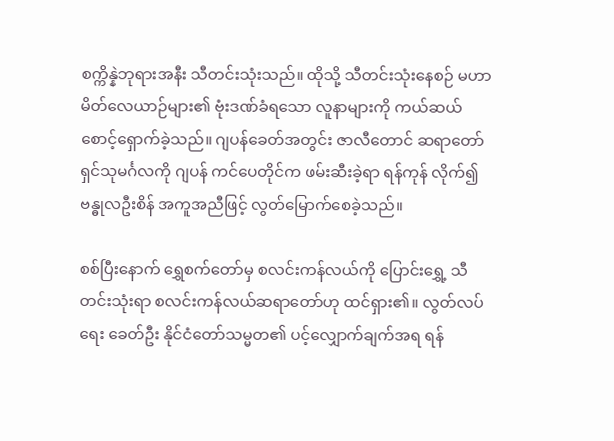စက္ကိန္နဲဘုရားအနီး သီတင်းသုံးသည်။ ထိုသို့ သီတင်းသုံးနေစဉ် မဟာမိတ်လေယာဉ်များ၏ ဗုံးဒဏ်ခံရသော လူနာများကို ကယ်ဆယ်စောင့်ရှောက်ခဲ့သည်။ ဂျပန်ခေတ်အတွင်း ဇာလီတောင် ဆရာတော် ရှင်သုမင်္ဂလကို ဂျပန် ကင်ပေတိုင်က ဖမ်းဆီးခဲ့ရာ ရန်ကုန် လိုက်၍ ဗန္ဓုလဦးစိန် အကူအညီဖြင့် လွတ်မြောက်စေခဲ့သည်။

စစ်ပြီးနောက် ရွှေစက်တော်မှ စလင်းကန်လယ်ကို ပြောင်းရွှေ့ သီတင်းသုံးရာ စလင်းကန်လယ်ဆရာတော်ဟု ထင်ရှား၏။ လွတ်လပ်ရေး ခေတ်ဦး နိုင်ငံတော်သမ္မတ၏ ပင့်လျှောက်ချက်အရ ရန်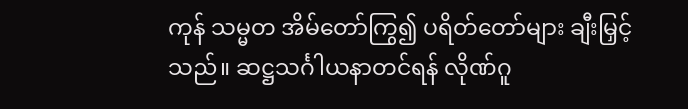ကုန် သမ္မတ အိမ်တော်ကြွ၍ ပရိတ်တော်များ ချီးမြှင့်သည်။ ဆဋ္ဌသင်္ဂါယနာတင်ရန် လိုဏ်ဂူ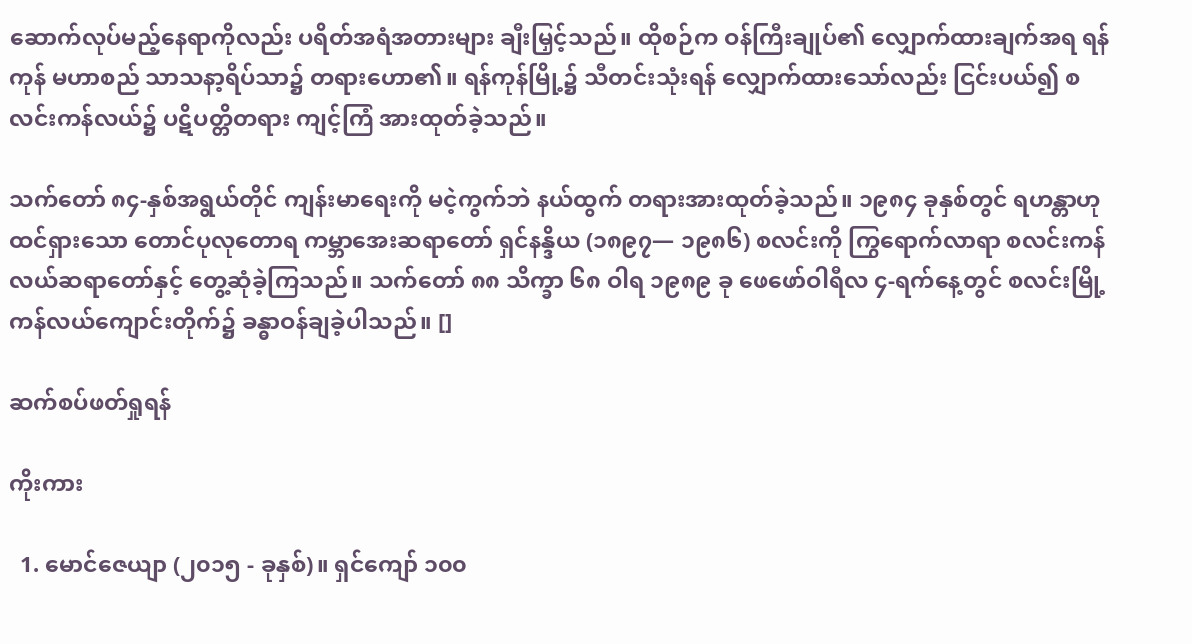ဆောက်လုပ်မည့်နေရာကိုလည်း ပရိတ်အရံအတားများ ချီးမြှင့်သည်။ ထိုစဉ်က ဝန်ကြီးချုပ်၏ လျှောက်ထားချက်အရ ရန်ကုန် မဟာစည် သာသနာ့ရိပ်သာ၌ တရားဟော၏။ ရန်ကုန်မြို့၌ သီတင်းသုံးရန် လျှောက်ထားသော်လည်း ငြင်းပယ်၍ စလင်းကန်လယ်၌ ပဋိပတ္တိတရား ကျင့်ကြံ အားထုတ်ခဲ့သည်။

သက်တော် ၈၄-နှစ်အရွယ်တိုင် ကျန်းမာရေးကို မငဲ့ကွက်ဘဲ နယ်ထွက် တရားအားထုတ်ခဲ့သည်။ ၁၉၈၄ ခုနှစ်တွင် ရဟန္တာဟု ထင်ရှားသော တောင်ပုလုတောရ ကမ္ဘာအေးဆရာတော် ရှင်နန္ဒိယ (၁၈၉၇— ၁၉၈၆) စလင်းကို ကြွရောက်လာရာ စလင်းကန်လယ်ဆရာတော်နှင့် တွေ့ဆုံခဲ့ကြသည်။ သက်တော် ၈၈ သိက္ခာ ၆၈ ဝါရ ၁၉၈၉ ခု ဖေဖော်ဝါရီလ ၄-ရက်နေ့တွင် စလင်းမြို့ ကန်လယ်ကျောင်းတိုက်၌ ခန္ဓာဝန်ချခဲ့ပါသည်။ []

ဆက်စပ်ဖတ်ရှုရန်

ကိုးကား

  1. မောင်ဇေယျာ (၂၀၁၅ - ခုနှစ်)။ ရှင်ကျော် ၁၀၀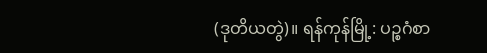(ဒုတိယတွဲ)။ ရန်ကုန်မြို့: ပဉ္စဂံစာ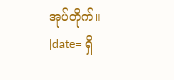အုပ်တိုက်။ |date= ရှိ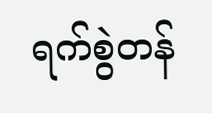ရက်စွဲတန်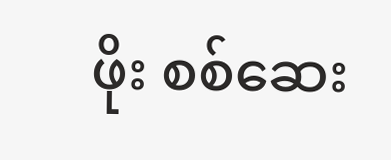ဖိုး စစ်ဆေး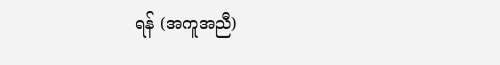ရန် (အကူအညီ)